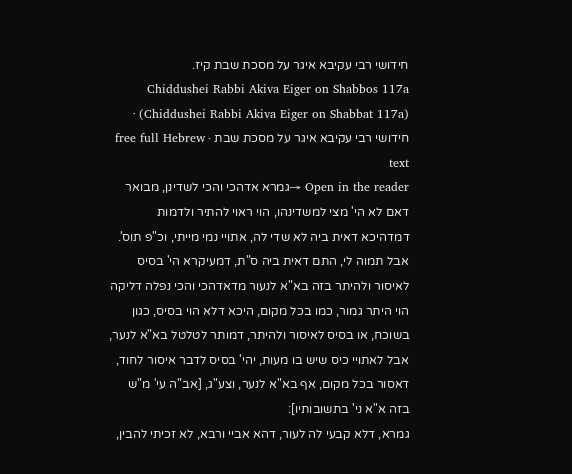חידושי רבי עקיבא איגר על מסכת שבת קיז.
Chiddushei Rabbi Akiva Eiger on Shabbos 117a (Chiddushei Rabbi Akiva Eiger on Shabbat 117a) · חידושי רבי עקיבא איגר על מסכת שבת · free full Hebrew text
Open in the reader →גמרא אדהכי והכי לשדינן, מבואר דאם לא הי' מצי למשדינהו, הוי ראוי להתיר ולדמות דמדהיכא דאית ביה לא שדי לה, אתויי נמי מייתי, וכ"פ תוס'. אבל תמוה לי, התם דאית ביה ס"ת, דמעיקרא הי' בסיס לאיסור ולהיתר בזה בא"א לנעור מדאדהכי והכי נפלה דליקה הוי היתר גמור, כמו בכל מקום, היכא דלא הוי בסיס, כגון בשוכח, או בסיס לאיסור ולהיתר, דמותר לטלטל בא"א לנער, אבל לאתויי כיס שיש בו מעות, יהי' בסיס לדבר איסור לחוד, דאסור בכל מקום, אף בא"א לנער, וצע"ג, [אב"ה עי' מ"ש בזה א"א ני' בתשובותיו]:
גמרא, דלא קבעי לה לעור, דהא אביי ורבא, לא זכיתי להבין,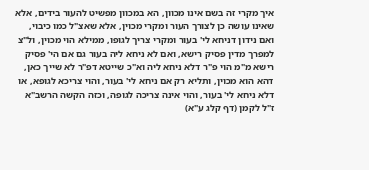איך מקרי זה בשם אינו מכוון, הא במכוון מפשיט להעור בידים, אלא שאינו עושה כן לצורך העור ומקרי מכוין, אלא שאצ"ל כמו כיבוי, ואם נידון דניחא לי' בעור ומקרי צריך לגופו, ממילא הוי מכוין, ול"צ למפרך מדין פסיק רישא, ואם לא ניחא ליה בעור גם אם הי' פסיק רישא מ"מ הוי פ"ר דלא ניחא ליה וא"כ שייטא דפ"ר לא שייך כאן, דהא הוא מכוין, ותליא רק אם ניחא לי' בעור, והוי צריכא לגופא, או דלא ניחא לי' בעור, והוי אינה צריכה לגופה, וכזה הקשה הרשב"א ז"ל לקמן (דף קלג ע"א)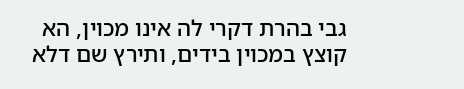גבי בהרת דקרי לה אינו מכוין, הא קוצץ במכוין בידים, ותירץ שם דלא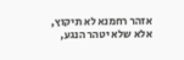אזהר רחמנא לא תיקוץ, אלא שלא יטהר הנגע,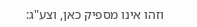וזהו אינו מספיק כאן, וצע"ג: